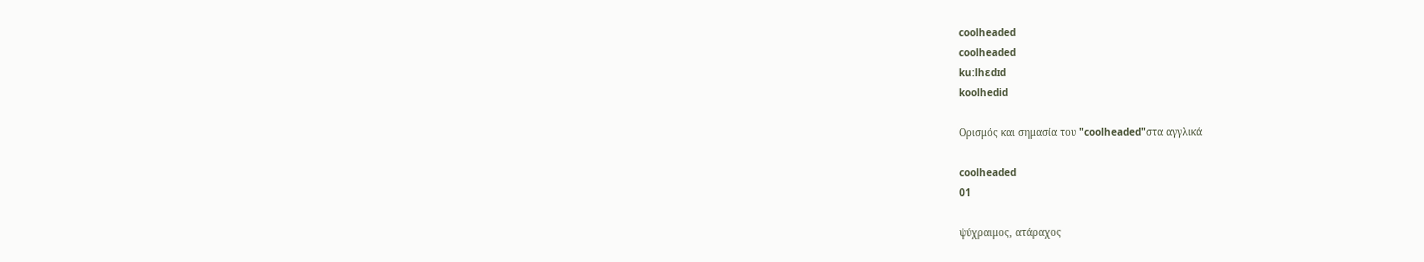coolheaded
coolheaded
ku:lhɛdɪd
koolhedid

Ορισμός και σημασία του "coolheaded"στα αγγλικά

coolheaded
01

ψύχραιμος, ατάραχος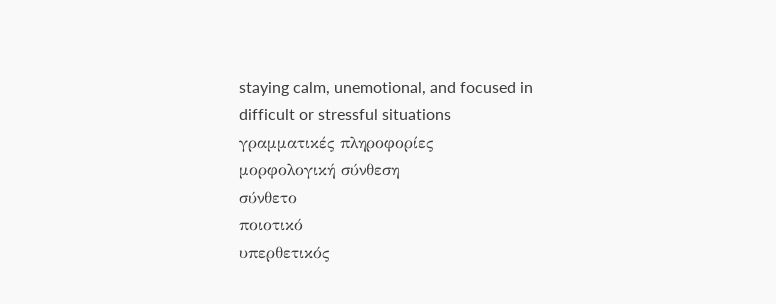staying calm, unemotional, and focused in difficult or stressful situations
γραμματικές πληροφορίες
μορφολογική σύνθεση
σύνθετο
ποιοτικό
υπερθετικός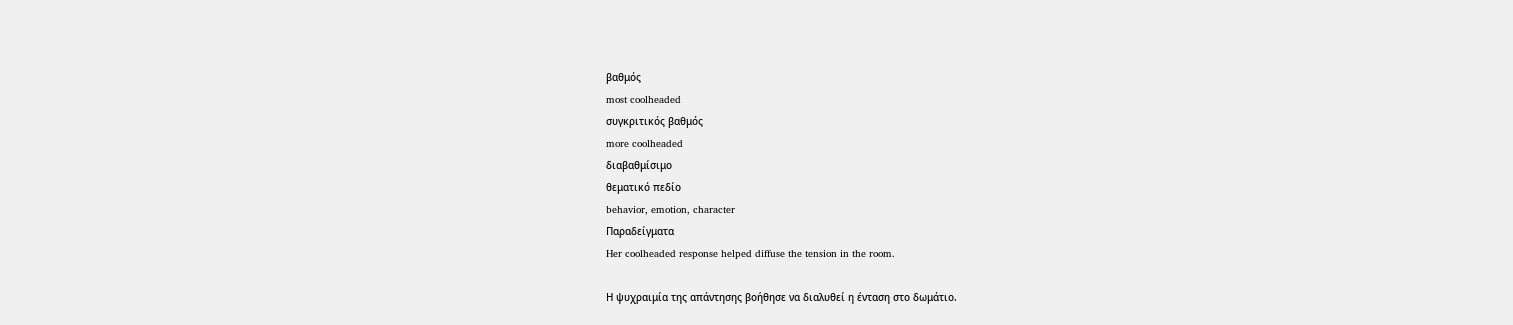βαθμός
most coolheaded
συγκριτικός βαθμός
more coolheaded
διαβαθμίσιμο
θεματικό πεδίο
behavior, emotion, character
Παραδείγματα
Her coolheaded response helped diffuse the tension in the room.

Η ψυχραιμία της απάντησης βοήθησε να διαλυθεί η ένταση στο δωμάτιο.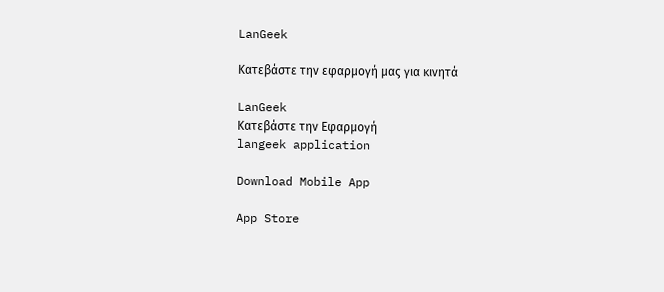LanGeek

Κατεβάστε την εφαρμογή μας για κινητά

LanGeek
Κατεβάστε την Εφαρμογή
langeek application

Download Mobile App

App Store